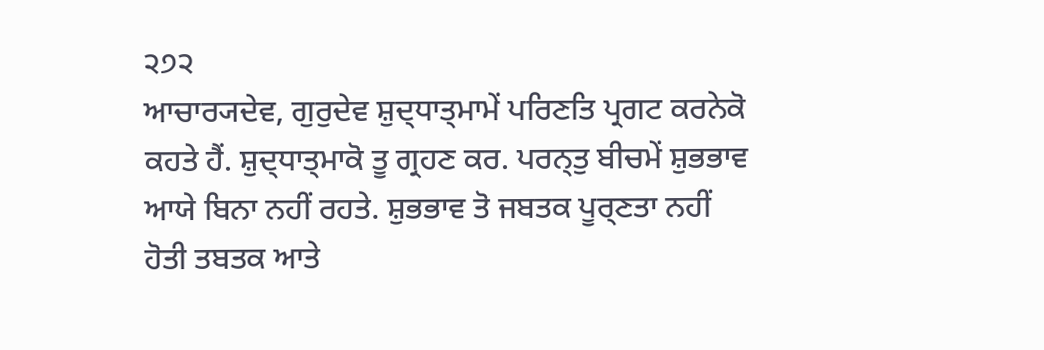੨੭੨
ਆਚਾਰ੍ਯਦੇਵ, ਗੁਰੁਦੇਵ ਸ਼ੁਦ੍ਧਾਤ੍ਮਾਮੇਂ ਪਰਿਣਤਿ ਪ੍ਰਗਟ ਕਰਨੇਕੋ ਕਹਤੇ ਹੈਂ. ਸ਼ੁਦ੍ਧਾਤ੍ਮਾਕੋ ਤੂ ਗ੍ਰਹਣ ਕਰ. ਪਰਨ੍ਤੁ ਬੀਚਮੇਂ ਸ਼ੁਭਭਾਵ ਆਯੇ ਬਿਨਾ ਨਹੀਂ ਰਹਤੇ. ਸ਼ੁਭਭਾਵ ਤੋ ਜਬਤਕ ਪੂਰ੍ਣਤਾ ਨਹੀਂ ਹੋਤੀ ਤਬਤਕ ਆਤੇ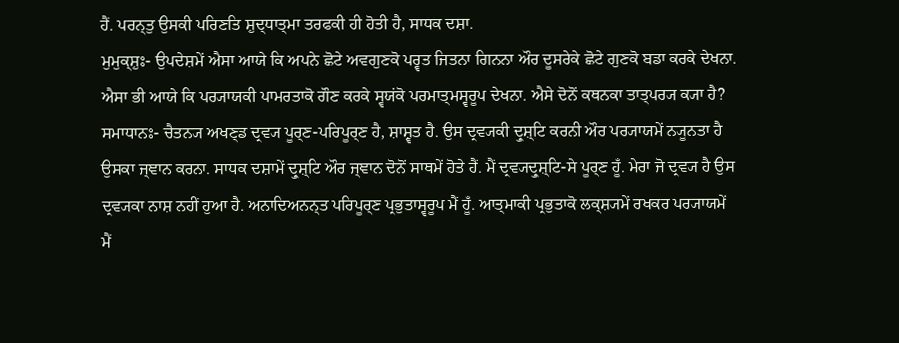ਹੈਂ. ਪਰਨ੍ਤੁ ਉਸਕੀ ਪਰਿਣਤਿ ਸ਼ੁਦ੍ਧਾਤ੍ਮਾ ਤਰਫਕੀ ਹੀ ਹੋਤੀ ਹੈ, ਸਾਧਕ ਦਸ਼ਾ.
ਮੁਮੁਕ੍ਸ਼ੁਃ- ਉਪਦੇਸ਼ਮੇਂ ਐਸਾ ਆਯੇ ਕਿ ਅਪਨੇ ਛੋਟੇ ਅਵਗੁਣਕੋ ਪਰ੍ਵਤ ਜਿਤਨਾ ਗਿਨਨਾ ਔਰ ਦੂਸਰੇਕੇ ਛੋਟੇ ਗੁਣਕੋ ਬਡਾ ਕਰਕੇ ਦੇਖਨਾ. ਐਸਾ ਭੀ ਆਯੇ ਕਿ ਪਰ੍ਯਾਯਕੀ ਪਾਮਰਤਾਕੋ ਗੌਣ ਕਰਕੇ ਸ੍ਵਯਂਕੋ ਪਰਮਾਤ੍ਮਸ੍ਵਰੂਪ ਦੇਖਨਾ. ਐਸੇ ਦੋਨੋਂ ਕਥਨਕਾ ਤਾਤ੍ਪਰ੍ਯ ਕ੍ਯਾ ਹੈ?
ਸਮਾਧਾਨਃ- ਚੈਤਨ੍ਯ ਅਖਣ੍ਡ ਦ੍ਰਵ੍ਯ ਪੂਰ੍ਣ-ਪਰਿਪੂਰ੍ਣ ਹੈ, ਸ਼ਾਸ਼੍ਵਤ ਹੈ. ਉਸ ਦ੍ਰਵ੍ਯਕੀ ਦ੍ਰੁਸ਼੍ਟਿ ਕਰਨੀ ਔਰ ਪਰ੍ਯਾਯਮੇਂ ਨ੍ਯੂਨਤਾ ਹੈ ਉਸਕਾ ਜ੍ਞਾਨ ਕਰਨਾ. ਸਾਧਕ ਦਸ਼ਾਮੇਂ ਦ੍ਰੁਸ਼੍ਟਿ ਔਰ ਜ੍ਞਾਨ ਦੋਨੋਂ ਸਾਥਮੇਂ ਹੋਤੇ ਹੈਂ. ਮੈਂ ਦ੍ਰਵ੍ਯਦ੍ਰੁਸ਼੍ਟਿ-ਸੇ ਪੂਰ੍ਣ ਹੂਁ. ਮੇਰਾ ਜੋ ਦ੍ਰਵ੍ਯ ਹੈ ਉਸ ਦ੍ਰਵ੍ਯਕਾ ਨਾਸ਼ ਨਹੀਂ ਹੁਆ ਹੈ. ਅਨਾਦਿਅਨਨ੍ਤ ਪਰਿਪੂਰ੍ਣ ਪ੍ਰਭੁਤਾਸ੍ਵਰੂਪ ਮੈਂ ਹੂਁ. ਆਤ੍ਮਾਕੀ ਪ੍ਰਭੁਤਾਕੋ ਲਕ੍ਸ਼੍ਯਮੇਂ ਰਖਕਰ ਪਰ੍ਯਾਯਮੇਂ ਮੈਂ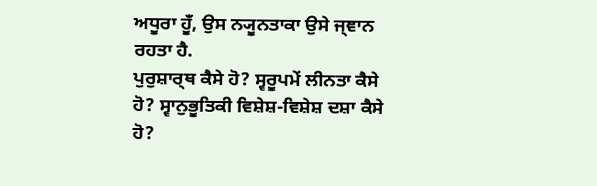ਅਧੂਰਾ ਹੂਁ, ਉਸ ਨ੍ਯੂਨਤਾਕਾ ਉਸੇ ਜ੍ਞਾਨ ਰਹਤਾ ਹੈ.
ਪੁਰੁਸ਼ਾਰ੍ਥ ਕੈਸੇ ਹੋ? ਸ੍ਵਰੂਪਮੇਂ ਲੀਨਤਾ ਕੈਸੇ ਹੋ? ਸ੍ਵਾਨੁਭੂਤਿਕੀ ਵਿਸ਼ੇਸ਼-ਵਿਸ਼ੇਸ਼ ਦਸ਼ਾ ਕੈਸੇ ਹੋ?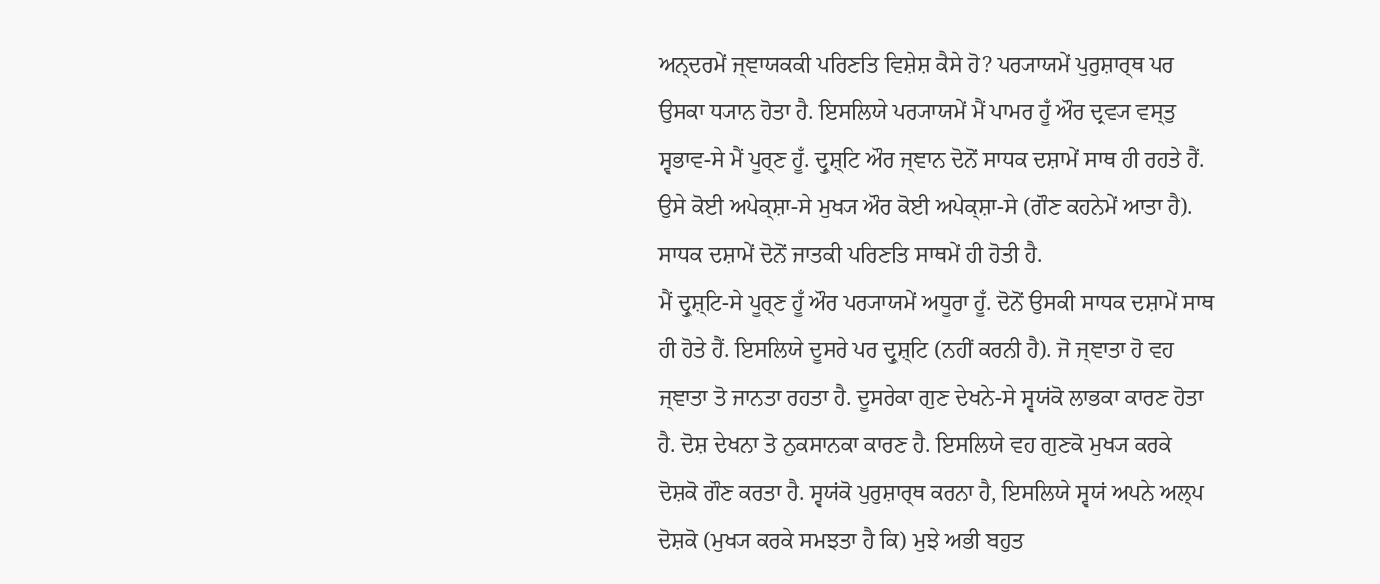ਅਨ੍ਦਰਮੇਂ ਜ੍ਞਾਯਕਕੀ ਪਰਿਣਤਿ ਵਿਸ਼ੇਸ਼ ਕੈਸੇ ਹੋ? ਪਰ੍ਯਾਯਮੇਂ ਪੁਰੁਸ਼ਾਰ੍ਥ ਪਰ ਉਸਕਾ ਧ੍ਯਾਨ ਹੋਤਾ ਹੈ. ਇਸਲਿਯੇ ਪਰ੍ਯਾਯਮੇਂ ਮੈਂ ਪਾਮਰ ਹੂਁ ਔਰ ਦ੍ਰਵ੍ਯ ਵਸ੍ਤੁ ਸ੍ਵਭਾਵ-ਸੇ ਮੈਂ ਪੂਰ੍ਣ ਹੂਁ. ਦ੍ਰੁਸ਼੍ਟਿ ਔਰ ਜ੍ਞਾਨ ਦੋਨੋਂ ਸਾਧਕ ਦਸ਼ਾਮੇਂ ਸਾਥ ਹੀ ਰਹਤੇ ਹੈਂ. ਉਸੇ ਕੋਈ ਅਪੇਕ੍ਸ਼ਾ-ਸੇ ਮੁਖ੍ਯ ਔਰ ਕੋਈ ਅਪੇਕ੍ਸ਼ਾ-ਸੇ (ਗੌਣ ਕਹਨੇਮੇਂ ਆਤਾ ਹੈ). ਸਾਧਕ ਦਸ਼ਾਮੇਂ ਦੋਨੋਂ ਜਾਤਕੀ ਪਰਿਣਤਿ ਸਾਥਮੇਂ ਹੀ ਹੋਤੀ ਹੈ.
ਮੈਂ ਦ੍ਰੁਸ਼੍ਟਿ-ਸੇ ਪੂਰ੍ਣ ਹੂਁ ਔਰ ਪਰ੍ਯਾਯਮੇਂ ਅਧੂਰਾ ਹੂਁ. ਦੋਨੋਂ ਉਸਕੀ ਸਾਧਕ ਦਸ਼ਾਮੇਂ ਸਾਥ ਹੀ ਹੋਤੇ ਹੈਂ. ਇਸਲਿਯੇ ਦੂਸਰੇ ਪਰ ਦ੍ਰੁਸ਼੍ਟਿ (ਨਹੀਂ ਕਰਨੀ ਹੈ). ਜੋ ਜ੍ਞਾਤਾ ਹੋ ਵਹ ਜ੍ਞਾਤਾ ਤੋ ਜਾਨਤਾ ਰਹਤਾ ਹੈ. ਦੂਸਰੇਕਾ ਗੁਣ ਦੇਖਨੇ-ਸੇ ਸ੍ਵਯਂਕੋ ਲਾਭਕਾ ਕਾਰਣ ਹੋਤਾ ਹੈ. ਦੋਸ਼ ਦੇਖਨਾ ਤੋ ਨੁਕਸਾਨਕਾ ਕਾਰਣ ਹੈ. ਇਸਲਿਯੇ ਵਹ ਗੁਣਕੋ ਮੁਖ੍ਯ ਕਰਕੇ ਦੋਸ਼ਕੋ ਗੌਣ ਕਰਤਾ ਹੈ. ਸ੍ਵਯਂਕੋ ਪੁਰੁਸ਼ਾਰ੍ਥ ਕਰਨਾ ਹੈ, ਇਸਲਿਯੇ ਸ੍ਵਯਂ ਅਪਨੇ ਅਲ੍ਪ ਦੋਸ਼ਕੋ (ਮੁਖ੍ਯ ਕਰਕੇ ਸਮਝਤਾ ਹੈ ਕਿ) ਮੁਝੇ ਅਭੀ ਬਹੁਤ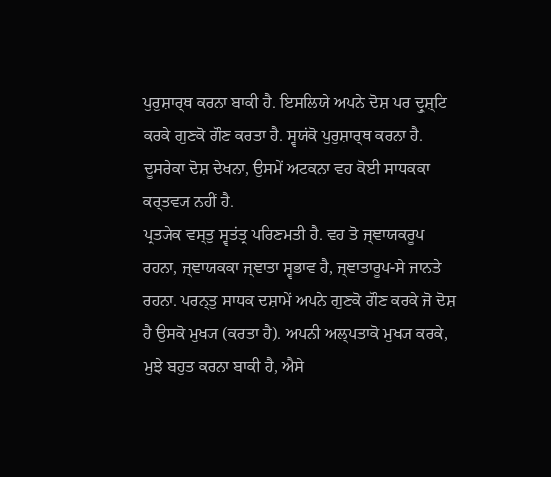ਪੁਰੁਸ਼ਾਰ੍ਥ ਕਰਨਾ ਬਾਕੀ ਹੈ. ਇਸਲਿਯੇ ਅਪਨੇ ਦੋਸ਼ ਪਰ ਦ੍ਰੁਸ਼੍ਟਿ ਕਰਕੇ ਗੁਣਕੋ ਗੌਣ ਕਰਤਾ ਹੈ. ਸ੍ਵਯਂਕੋ ਪੁਰੁਸ਼ਾਰ੍ਥ ਕਰਨਾ ਹੈ. ਦੂਸਰੇਕਾ ਦੋਸ਼ ਦੇਖਨਾ, ਉਸਮੇਂ ਅਟਕਨਾ ਵਹ ਕੋਈ ਸਾਧਕਕਾ ਕਰ੍ਤਵ੍ਯ ਨਹੀਂ ਹੈ.
ਪ੍ਰਤ੍ਯੇਕ ਵਸ੍ਤੁ ਸ੍ਵਤਂਤ੍ਰ ਪਰਿਣਮਤੀ ਹੈ. ਵਹ ਤੋ ਜ੍ਞਾਯਕਰੂਪ ਰਹਨਾ, ਜ੍ਞਾਯਕਕਾ ਜ੍ਞਾਤਾ ਸ੍ਵਭਾਵ ਹੈ, ਜ੍ਞਾਤਾਰੂਪ-ਸੇ ਜਾਨਤੇ ਰਹਨਾ. ਪਰਨ੍ਤੁ ਸਾਧਕ ਦਸ਼ਾਮੇਂ ਅਪਨੇ ਗੁਣਕੋ ਗੌਣ ਕਰਕੇ ਜੋ ਦੋਸ਼ ਹੈ ਉਸਕੋ ਮੁਖ੍ਯ (ਕਰਤਾ ਹੈ). ਅਪਨੀ ਅਲ੍ਪਤਾਕੋ ਮੁਖ੍ਯ ਕਰਕੇ, ਮੁਝੇ ਬਹੁਤ ਕਰਨਾ ਬਾਕੀ ਹੈ, ਐਸੇ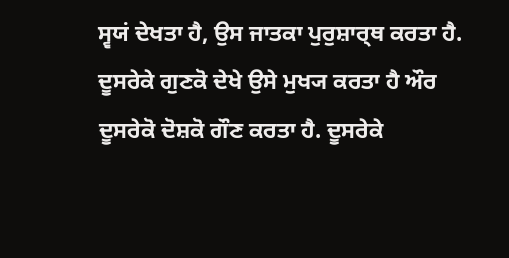ਸ੍ਵਯਂ ਦੇਖਤਾ ਹੈ, ਉਸ ਜਾਤਕਾ ਪੁਰੁਸ਼ਾਰ੍ਥ ਕਰਤਾ ਹੈ. ਦੂਸਰੇਕੇ ਗੁਣਕੋ ਦੇਖੇ ਉਸੇ ਮੁਖ੍ਯ ਕਰਤਾ ਹੈ ਔਰ ਦੂਸਰੇਕੋ ਦੋਸ਼ਕੋ ਗੌਣ ਕਰਤਾ ਹੈ. ਦੂਸਰੇਕੇ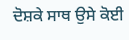ਦੋਸ਼ਕੇ ਸਾਥ ਉਸੇ ਕੋਈ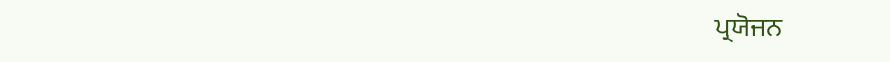ਪ੍ਰਯੋਜਨ